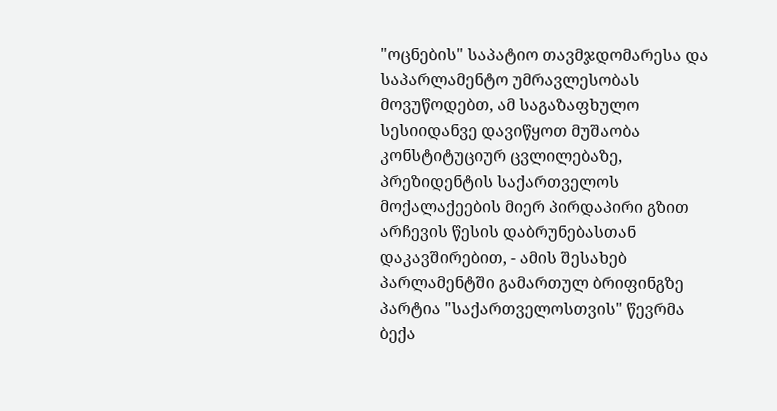"ოცნების" საპატიო თავმჯდომარესა და საპარლამენტო უმრავლესობას მოვუწოდებთ, ამ საგაზაფხულო სესიიდანვე დავიწყოთ მუშაობა კონსტიტუციურ ცვლილებაზე, პრეზიდენტის საქართველოს მოქალაქეების მიერ პირდაპირი გზით არჩევის წესის დაბრუნებასთან დაკავშირებით, - ამის შესახებ პარლამენტში გამართულ ბრიფინგზე პარტია "საქართველოსთვის" წევრმა ბექა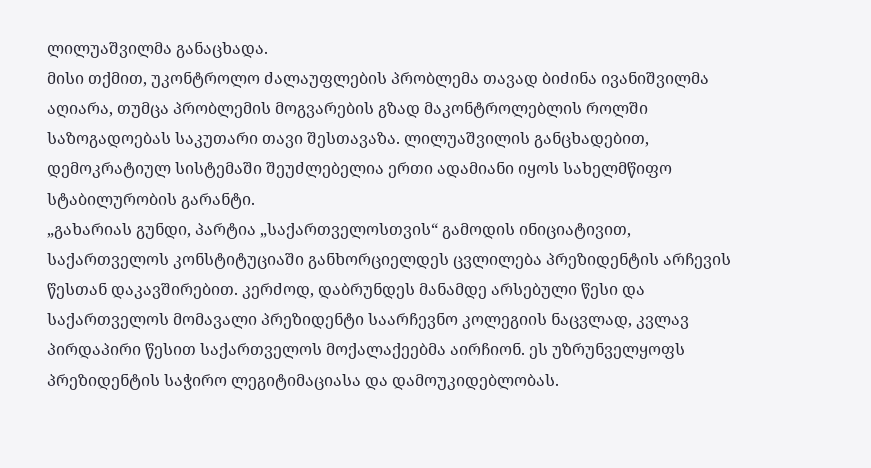ლილუაშვილმა განაცხადა.
მისი თქმით, უკონტროლო ძალაუფლების პრობლემა თავად ბიძინა ივანიშვილმა აღიარა, თუმცა პრობლემის მოგვარების გზად მაკონტროლებლის როლში საზოგადოებას საკუთარი თავი შესთავაზა. ლილუაშვილის განცხადებით, დემოკრატიულ სისტემაში შეუძლებელია ერთი ადამიანი იყოს სახელმწიფო სტაბილურობის გარანტი.
„გახარიას გუნდი, პარტია „საქართველოსთვის“ გამოდის ინიციატივით, საქართველოს კონსტიტუციაში განხორციელდეს ცვლილება პრეზიდენტის არჩევის წესთან დაკავშირებით. კერძოდ, დაბრუნდეს მანამდე არსებული წესი და საქართველოს მომავალი პრეზიდენტი საარჩევნო კოლეგიის ნაცვლად, კვლავ პირდაპირი წესით საქართველოს მოქალაქეებმა აირჩიონ. ეს უზრუნველყოფს პრეზიდენტის საჭირო ლეგიტიმაციასა და დამოუკიდებლობას.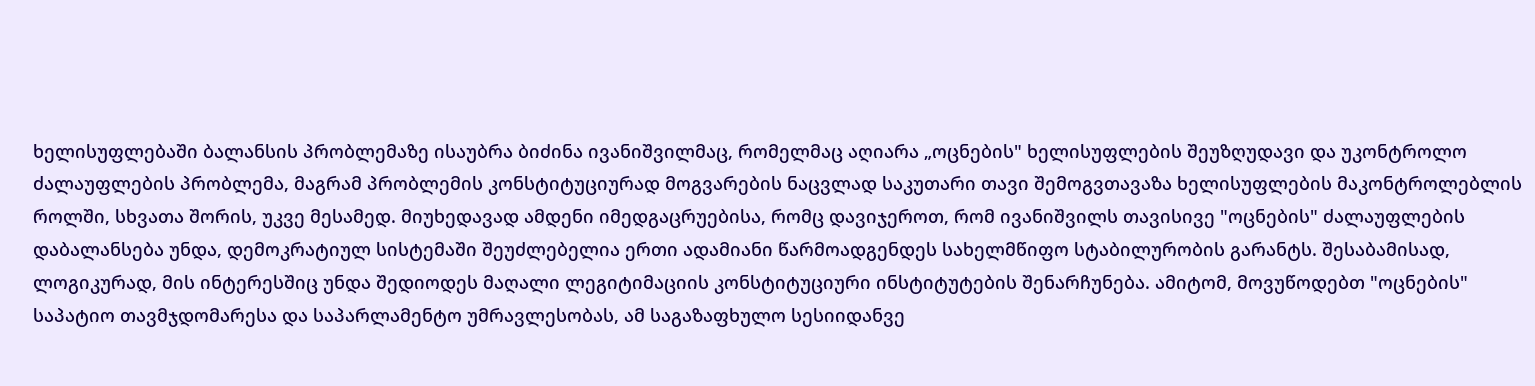ხელისუფლებაში ბალანსის პრობლემაზე ისაუბრა ბიძინა ივანიშვილმაც, რომელმაც აღიარა „ოცნების" ხელისუფლების შეუზღუდავი და უკონტროლო ძალაუფლების პრობლემა, მაგრამ პრობლემის კონსტიტუციურად მოგვარების ნაცვლად საკუთარი თავი შემოგვთავაზა ხელისუფლების მაკონტროლებლის როლში, სხვათა შორის, უკვე მესამედ. მიუხედავად ამდენი იმედგაცრუებისა, რომც დავიჯეროთ, რომ ივანიშვილს თავისივე "ოცნების" ძალაუფლების დაბალანსება უნდა, დემოკრატიულ სისტემაში შეუძლებელია ერთი ადამიანი წარმოადგენდეს სახელმწიფო სტაბილურობის გარანტს. შესაბამისად, ლოგიკურად, მის ინტერესშიც უნდა შედიოდეს მაღალი ლეგიტიმაციის კონსტიტუციური ინსტიტუტების შენარჩუნება. ამიტომ, მოვუწოდებთ "ოცნების" საპატიო თავმჯდომარესა და საპარლამენტო უმრავლესობას, ამ საგაზაფხულო სესიიდანვე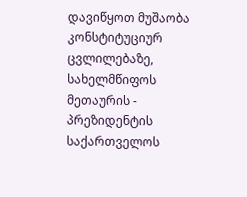დავიწყოთ მუშაობა კონსტიტუციურ ცვლილებაზე, სახელმწიფოს მეთაურის - პრეზიდენტის საქართველოს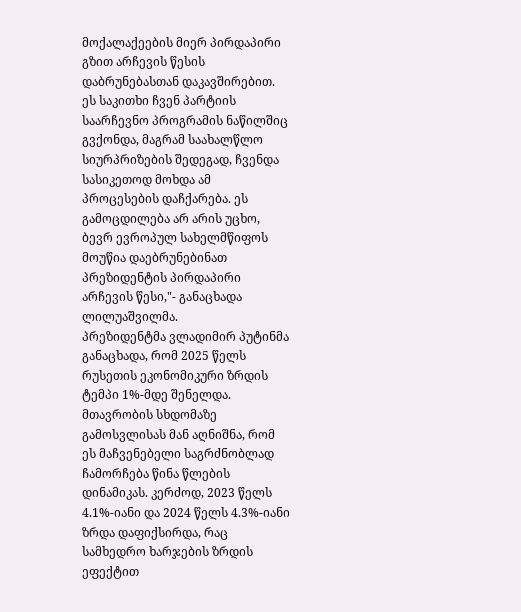მოქალაქეების მიერ პირდაპირი გზით არჩევის წესის დაბრუნებასთან დაკავშირებით.
ეს საკითხი ჩვენ პარტიის საარჩევნო პროგრამის ნაწილშიც გვქონდა, მაგრამ საახალწლო სიურპრიზების შედეგად, ჩვენდა სასიკეთოდ მოხდა ამ პროცესების დაჩქარება. ეს გამოცდილება არ არის უცხო, ბევრ ევროპულ სახელმწიფოს მოუწია დაებრუნებინათ პრეზიდენტის პირდაპირი არჩევის წესი,"- განაცხადა ლილუაშვილმა.
პრეზიდენტმა ვლადიმირ პუტინმა განაცხადა, რომ 2025 წელს რუსეთის ეკონომიკური ზრდის ტემპი 1%-მდე შენელდა.
მთავრობის სხდომაზე გამოსვლისას მან აღნიშნა, რომ ეს მაჩვენებელი საგრძნობლად ჩამორჩება წინა წლების დინამიკას. კერძოდ, 2023 წელს 4.1%-იანი და 2024 წელს 4.3%-იანი ზრდა დაფიქსირდა, რაც სამხედრო ხარჯების ზრდის ეფექტით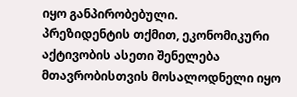იყო განპირობებული.
პრეზიდენტის თქმით, ეკონომიკური აქტივობის ასეთი შენელება მთავრობისთვის მოსალოდნელი იყო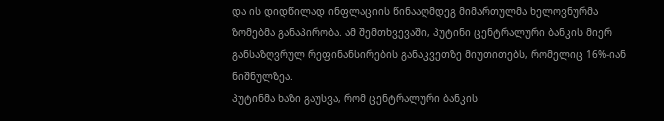და ის დიდწილად ინფლაციის წინააღმდეგ მიმართულმა ხელოვნურმა ზომებმა განაპირობა. ამ შემთხვევაში, პუტინი ცენტრალური ბანკის მიერ განსაზღვრულ რეფინანსირების განაკვეთზე მიუთითებს, რომელიც 16%-იან ნიშნულზეა.
პუტინმა ხაზი გაუსვა, რომ ცენტრალური ბანკის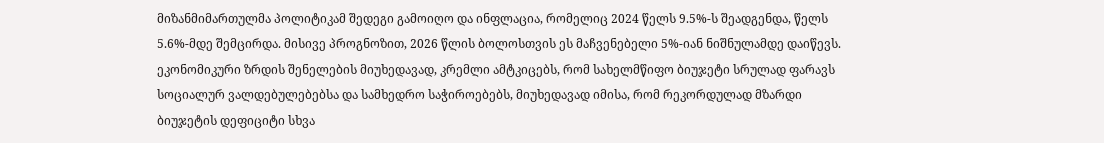მიზანმიმართულმა პოლიტიკამ შედეგი გამოიღო და ინფლაცია, რომელიც 2024 წელს 9.5%-ს შეადგენდა, წელს 5.6%-მდე შემცირდა. მისივე პროგნოზით, 2026 წლის ბოლოსთვის ეს მაჩვენებელი 5%-იან ნიშნულამდე დაიწევს.
ეკონომიკური ზრდის შენელების მიუხედავად, კრემლი ამტკიცებს, რომ სახელმწიფო ბიუჯეტი სრულად ფარავს სოციალურ ვალდებულებებსა და სამხედრო საჭიროებებს, მიუხედავად იმისა, რომ რეკორდულად მზარდი ბიუჯეტის დეფიციტი სხვა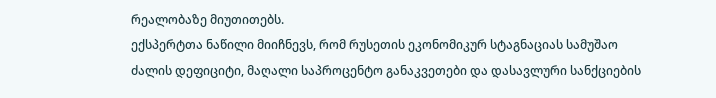რეალობაზე მიუთითებს.
ექსპერტთა ნაწილი მიიჩნევს, რომ რუსეთის ეკონომიკურ სტაგნაციას სამუშაო ძალის დეფიციტი, მაღალი საპროცენტო განაკვეთები და დასავლური სანქციების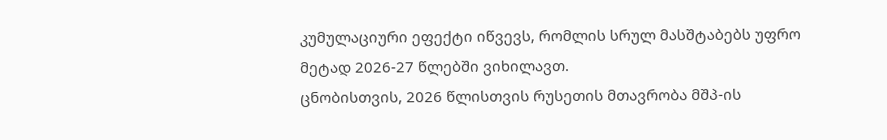კუმულაციური ეფექტი იწვევს, რომლის სრულ მასშტაბებს უფრო მეტად 2026-27 წლებში ვიხილავთ.
ცნობისთვის, 2026 წლისთვის რუსეთის მთავრობა მშპ-ის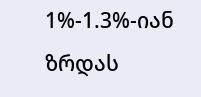1%-1.3%-იან ზრდას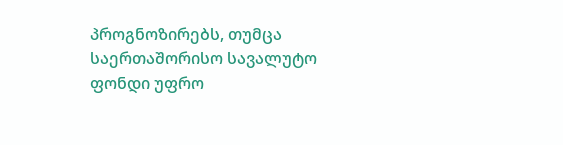პროგნოზირებს, თუმცა საერთაშორისო სავალუტო ფონდი უფრო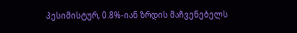პესიმისტურ, 0.8%-იან ზრდის მაჩვენებელს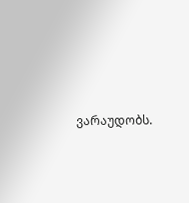ვარაუდობს.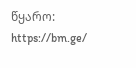წყარო: https://bm.ge/